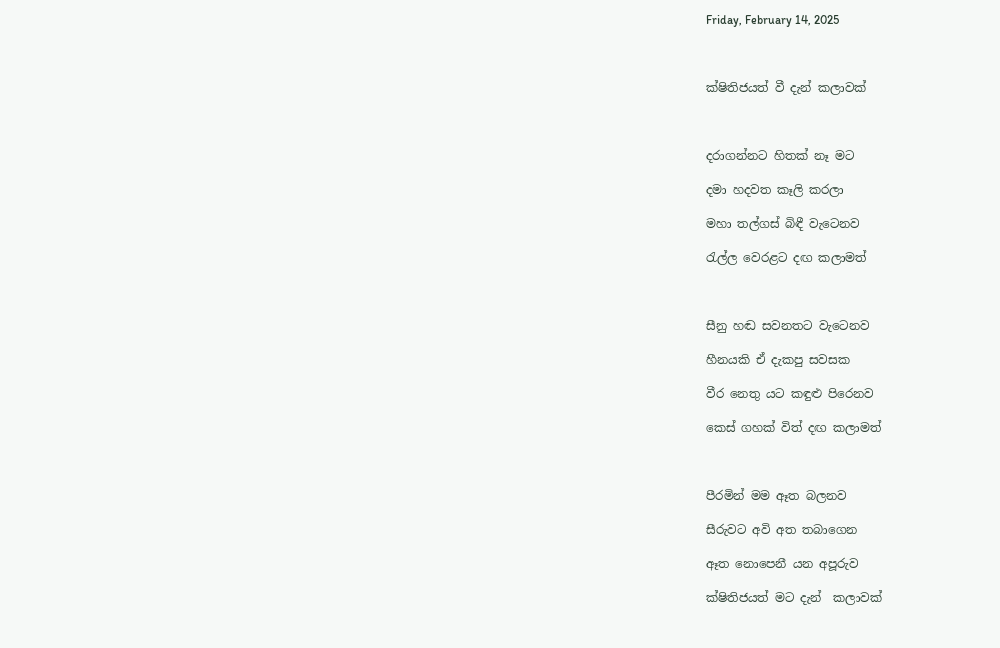Friday, February 14, 2025



ක්ෂිතිජයත් වී දැන් කලාවක්



දරාගන්නට හිතක් නෑ මට

දමා හදවත කෑලි කරලා

මහා තල්ගස් බිඳී වැටෙනව

රැල්ල වෙරළට දඟ කලාමත්



සීනු හඬ සවනතට වැටෙනව

හීනයකි ඒ දැකපු සවසක

වීර නෙතු යට කඳුළු පිරෙනව

කෙස් ගහක් විත් දඟ කලාමත්



පීරමින් මම ඈත බලනව

සීරුවට අවි අත තබාගෙන

ඈත නොපෙනී යන අපූරුව

ක්ෂිතිජයත් මට දැන්  කලාවක්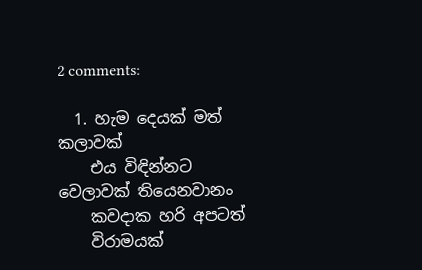2 comments:

  1. හැම දෙයක් මත් කලාවක්
    එය විඳින්නට වෙලාවක් තියෙනවානං
    කවදාක හරි අපටත්
    විරාමයක්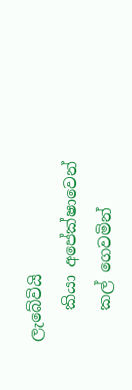ලැබේවියි
    කියා අපේක්ෂාවෙන්
    කල් ගෙවමින්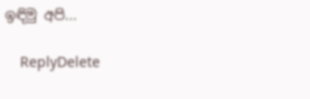ඉඳිමු අපි...

    ReplyDelete